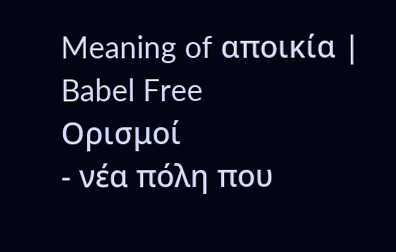Meaning of αποικία | Babel Free
Ορισμοί
- νέα πόλη που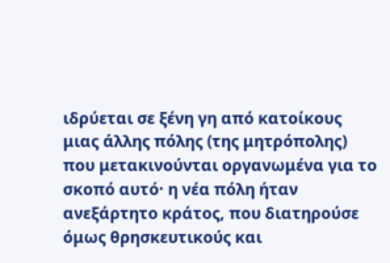ιδρύεται σε ξένη γη από κατοίκους μιας άλλης πόλης (της μητρόπολης) που μετακινούνται οργανωμένα για το σκοπό αυτό· η νέα πόλη ήταν ανεξάρτητο κράτος, που διατηρούσε όμως θρησκευτικούς και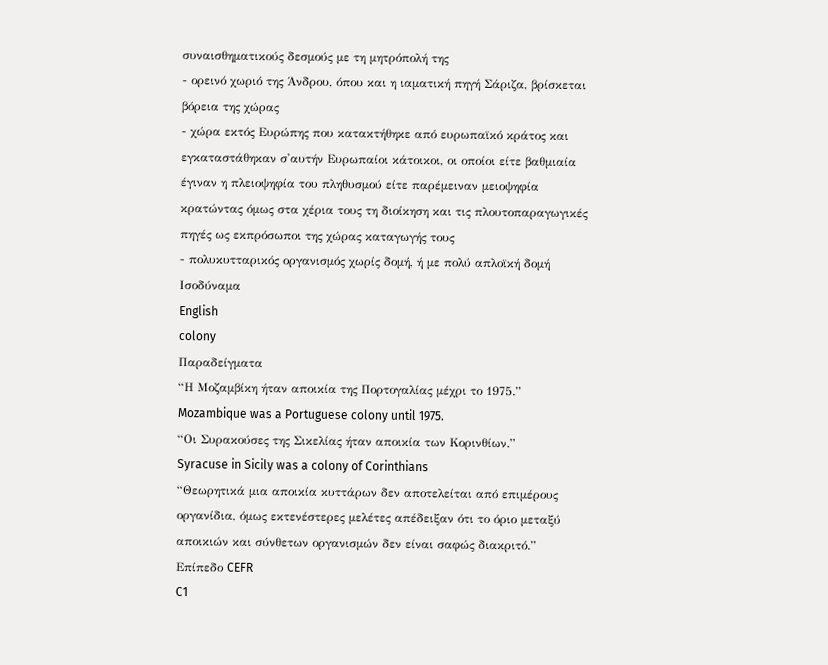συναισθηματικούς δεσμούς με τη μητρόπολή της
- ορεινό χωριό της Άνδρου, όπου και η ιαματική πηγή Σάριζα, βρίσκεται βόρεια της χώρας
- χώρα εκτός Ευρώπης που κατακτήθηκε από ευρωπαϊκό κράτος και εγκαταστάθηκαν σ'αυτήν Ευρωπαίοι κάτοικοι, οι οποίοι είτε βαθμιαία έγιναν η πλειοψηφία του πληθυσμού είτε παρέμειναν μειοψηφία κρατώντας όμως στα χέρια τους τη διοίκηση και τις πλουτοπαραγωγικές πηγές ως εκπρόσωποι της χώρας καταγωγής τους
- πολυκυτταρικός οργανισμός χωρίς δομή, ή με πολύ απλοϊκή δομή
Ισοδύναμα
English
colony
Παραδείγματα
“Η Μοζαμβίκη ήταν αποικία της Πορτογαλίας μέχρι το 1975.”
Mozambique was a Portuguese colony until 1975.
“Οι Συρακούσες της Σικελίας ήταν αποικία των Κορινθίων.”
Syracuse in Sicily was a colony of Corinthians
“Θεωρητικά μια αποικία κυττάρων δεν αποτελείται από επιμέρους οργανίδια, όμως εκτενέστερες μελέτες απέδειξαν ότι το όριο μεταξύ αποικιών και σύνθετων οργανισμών δεν είναι σαφώς διακριτό.”
Επίπεδο CEFR
C1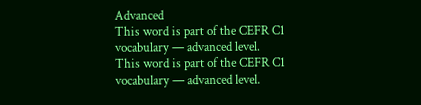Advanced
This word is part of the CEFR C1 vocabulary — advanced level.
This word is part of the CEFR C1 vocabulary — advanced level.